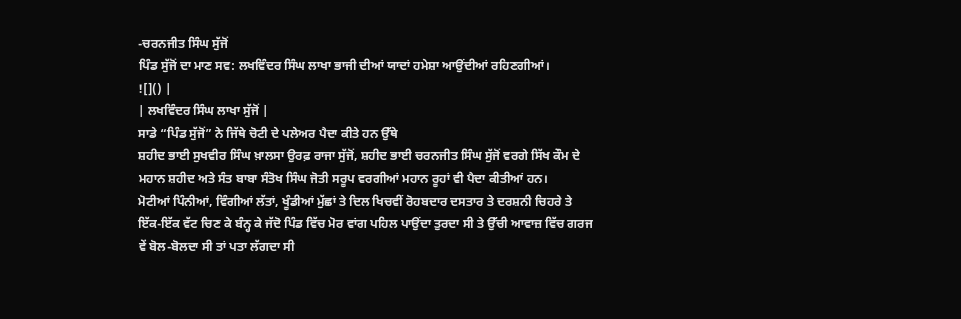-ਚਰਨਜੀਤ ਸਿੰਘ ਸੁੱਜੋਂ
ਪਿੰਡ ਸੁੱਜੋਂ ਦਾ ਮਾਣ ਸਵ: ਲਖਵਿੰਦਰ ਸਿੰਘ ਲਾਖਾ ਭਾਜੀ ਦੀਆਂ ਯਾਦਾਂ ਹਮੇਸ਼ਾ ਆਉਂਦੀਆਂ ਰਹਿਣਗੀਆਂ।
![]() |
| ਲਖਵਿੰਦਰ ਸਿੰਘ ਲਾਖਾ ਸੁੱਜੋਂ |
ਸਾਡੇ “ਪਿੰਡ ਸੁੱਜੋਂ” ਨੇ ਜਿੱਥੇ ਚੋਟੀ ਦੇ ਪਲੇਅਰ ਪੈਦਾ ਕੀਤੇ ਹਨ ਉੱਥੇ
ਸ਼ਹੀਦ ਭਾਈ ਸੁਖਵੀਰ ਸਿੰਘ ਖ਼ਾਲਸਾ ਉਰਫ਼ ਰਾਜਾ ਸੁੱਜੋਂ, ਸ਼ਹੀਦ ਭਾਈ ਚਰਨਜੀਤ ਸਿੰਘ ਸੁੱਜੋਂ ਵਰਗੇ ਸਿੱਖ ਕੌਮ ਦੇ ਮਹਾਨ ਸ਼ਹੀਦ ਅਤੇ ਸੰਤ ਬਾਬਾ ਸੰਤੋਖ ਸਿੰਘ ਜੋਤੀ ਸਰੂਪ ਵਰਗੀਆਂ ਮਹਾਨ ਰੂਹਾਂ ਵੀ ਪੈਦਾ ਕੀਤੀਆਂ ਹਨ।
ਮੋਟੀਆਂ ਪਿੰਨੀਆਂ, ਵਿੰਗੀਆਂ ਲੱਤਾਂ, ਖੂੰਡੀਆਂ ਮੁੱਛਾਂ ਤੇ ਦਿਲ ਖਿਚਵੀਂ ਰੋਹਬਦਾਰ ਦਸਤਾਰ ਤੇ ਦਰਸ਼ਨੀ ਚਿਹਰੇ ਤੇ ਇੱਕ-ਇੱਕ ਵੱਟ ਚਿਣ ਕੇ ਬੰਨ੍ਹ ਕੇ ਜੱਦੋ ਪਿੰਡ ਵਿੱਚ ਮੋਰ ਵਾਂਗ ਪਹਿਲ ਪਾਉਂਦਾ ਤੁਰਦਾ ਸੀ ਤੇ ਉੱਚੀ ਆਵਾਜ਼ ਵਿੱਚ ਗਰਜ ਵੇਂ ਬੋਲ-ਬੋਲਦਾ ਸੀ ਤਾਂ ਪਤਾ ਲੱਗਦਾ ਸੀ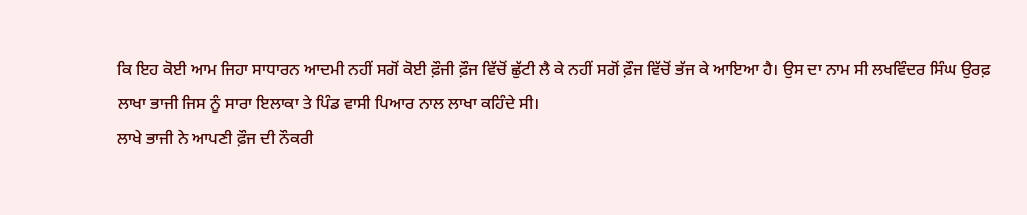ਕਿ ਇਹ ਕੋਈ ਆਮ ਜਿਹਾ ਸਾਧਾਰਨ ਆਦਮੀ ਨਹੀਂ ਸਗੋਂ ਕੋਈ ਫ਼ੌਜੀ ਫ਼ੌਜ ਵਿੱਚੋਂ ਛੁੱਟੀ ਲੈ ਕੇ ਨਹੀਂ ਸਗੋਂ ਫ਼ੌਜ ਵਿੱਚੋਂ ਭੱਜ ਕੇ ਆਇਆ ਹੈ। ਉਸ ਦਾ ਨਾਮ ਸੀ ਲਖਵਿੰਦਰ ਸਿੰਘ ਉਰਫ਼ ਲਾਖਾ ਭਾਜੀ ਜਿਸ ਨੂੰ ਸਾਰਾ ਇਲਾਕਾ ਤੇ ਪਿੰਡ ਵਾਸੀ ਪਿਆਰ ਨਾਲ ਲਾਖਾ ਕਹਿੰਦੇ ਸੀ।
ਲਾਖੇ ਭਾਜੀ ਨੇ ਆਪਣੀ ਫ਼ੌਜ ਦੀ ਨੌਕਰੀ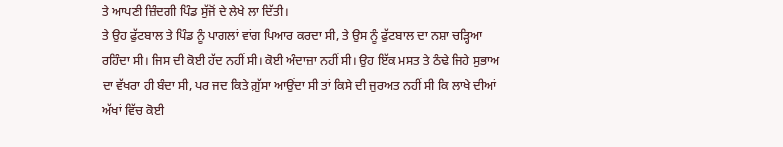ਤੇ ਆਪਣੀ ਜ਼ਿੰਦਗੀ ਪਿੰਡ ਸੁੱਜੋਂ ਦੇ ਲੇਖੇ ਲਾ ਦਿੱਤੀ।
ਤੇ ਉਹ ਫੁੱਟਬਾਲ ਤੇ ਪਿੰਡ ਨੂੰ ਪਾਗਲਾਂ ਵਾਂਗ ਪਿਆਰ ਕਰਦਾ ਸੀ, ਤੇ ਉਸ ਨੂੰ ਫੁੱਟਬਾਲ ਦਾ ਨਸ਼ਾ ਚੜ੍ਹਿਆ ਰਹਿੰਦਾ ਸੀ। ਜਿਸ ਦੀ ਕੋਈ ਹੱਦ ਨਹੀਂ ਸੀ। ਕੋਈ ਅੰਦਾਜ਼ਾ ਨਹੀਂ ਸੀ। ਉਹ ਇੱਕ ਮਸਤ ਤੇ ਠੰਢੇ ਜਿਹੇ ਸੁਭਾਅ ਦਾ ਵੱਖਰਾ ਹੀ ਬੰਦਾ ਸੀ, ਪਰ ਜਦ ਕਿਤੇ ਗ਼ੁੱਸਾ ਆਉਂਦਾ ਸੀ ਤਾਂ ਕਿਸੇ ਦੀ ਜੁਰਅਤ ਨਹੀਂ ਸੀ ਕਿ ਲਾਖੇ ਦੀਆਂ ਅੱਖਾਂ ਵਿੱਚ ਕੋਈ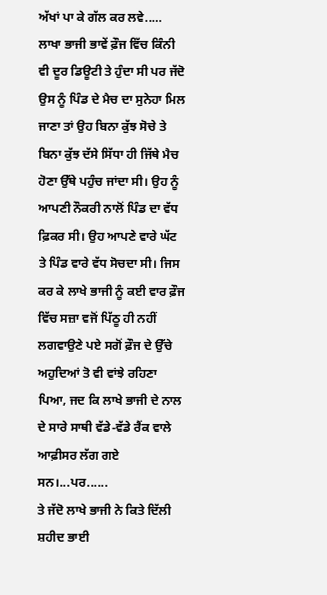ਅੱਖਾਂ ਪਾ ਕੇ ਗੱਲ ਕਰ ਲਵੇ..…
ਲਾਖਾ ਭਾਜੀ ਭਾਵੇਂ ਫ਼ੌਜ ਵਿੱਚ ਕਿੰਨੀ ਵੀ ਦੂਰ ਡਿਊਟੀ ਤੇ ਹੁੰਦਾ ਸੀ ਪਰ ਜੱਦੋ ਉਸ ਨੂੰ ਪਿੰਡ ਦੇ ਮੈਚ ਦਾ ਸੁਨੇਹਾ ਮਿਲ ਜਾਣਾ ਤਾਂ ਉਹ ਬਿਨਾ ਕੁੱਝ ਸੋਚੇ ਤੇ ਬਿਨਾ ਕੁੱਝ ਦੱਸੇ ਸਿੱਧਾ ਹੀ ਜਿੱਥੇ ਮੈਚ ਹੋਣਾ ਉੱਥੇ ਪਹੁੰਚ ਜਾਂਦਾ ਸੀ। ਉਹ ਨੂੰ ਆਪਣੀ ਨੌਕਰੀ ਨਾਲੋਂ ਪਿੰਡ ਦਾ ਵੱਧ ਫ਼ਿਕਰ ਸੀ। ਉਹ ਆਪਣੇ ਵਾਰੇ ਘੱਟ ਤੇ ਪਿੰਡ ਵਾਰੇ ਵੱਧ ਸੋਚਦਾ ਸੀ। ਜਿਸ ਕਰ ਕੇ ਲਾਖੇ ਭਾਜੀ ਨੂੰ ਕਈ ਵਾਰ ਫ਼ੌਜ ਵਿੱਚ ਸਜ਼ਾ ਵਜੋਂ ਪਿੱਠੂ ਹੀ ਨਹੀਂ ਲਗਵਾਉਣੇ ਪਏ ਸਗੋਂ ਫ਼ੌਜ ਦੇ ਉੱਚੇ ਅਹੁਦਿਆਂ ਤੋ ਵੀ ਵਾਂਝੇ ਰਹਿਣਾ ਪਿਆ, ਜਦ ਕਿ ਲਾਖੇ ਭਾਜੀ ਦੇ ਨਾਲ ਦੇ ਸਾਰੇ ਸਾਥੀ ਵੱਡੇ-ਵੱਡੇ ਰੈਂਕ ਵਾਲੇ ਆਫ਼ੀਸਰ ਲੱਗ ਗਏ ਸਨ।...ਪਰ......
ਤੇ ਜੱਦੋ ਲਾਖੇ ਭਾਜੀ ਨੇ ਕਿਤੇ ਦਿੱਲੀ ਸ਼ਹੀਦ ਭਾਈ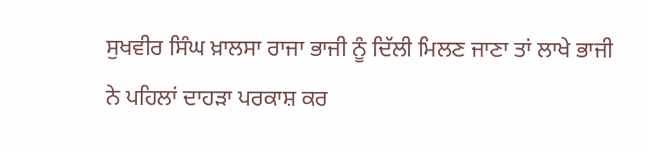ਸੁਖਵੀਰ ਸਿੰਘ ਖ਼ਾਲਸਾ ਰਾਜਾ ਭਾਜੀ ਨੂੰ ਦਿੱਲੀ ਮਿਲਣ ਜਾਣਾ ਤਾਂ ਲਾਖੇ ਭਾਜੀ ਨੇ ਪਹਿਲਾਂ ਦਾਹੜਾ ਪਰਕਾਸ਼ ਕਰ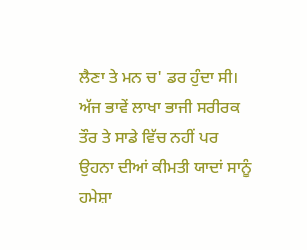ਲੈਣਾ ਤੇ ਮਨ ਚ' ਡਰ ਹੁੰਦਾ ਸੀ। ਅੱਜ ਭਾਵੇਂ ਲਾਖਾ ਭਾਜੀ ਸਰੀਰਕ ਤੌਰ ਤੇ ਸਾਡੇ ਵਿੱਚ ਨਹੀਂ ਪਰ ਉਹਨਾ ਦੀਆਂ ਕੀਮਤੀ ਯਾਦਾਂ ਸਾਨੂੰ ਹਮੇਸ਼ਾ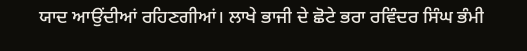ਯਾਦ ਆਉਂਦੀਆਂ ਰਹਿਣਗੀਆਂ। ਲਾਖੇ ਭਾਜੀ ਦੇ ਛੋਟੇ ਭਰਾ ਰਵਿੰਦਰ ਸਿੰਘ ਭੰਮੀ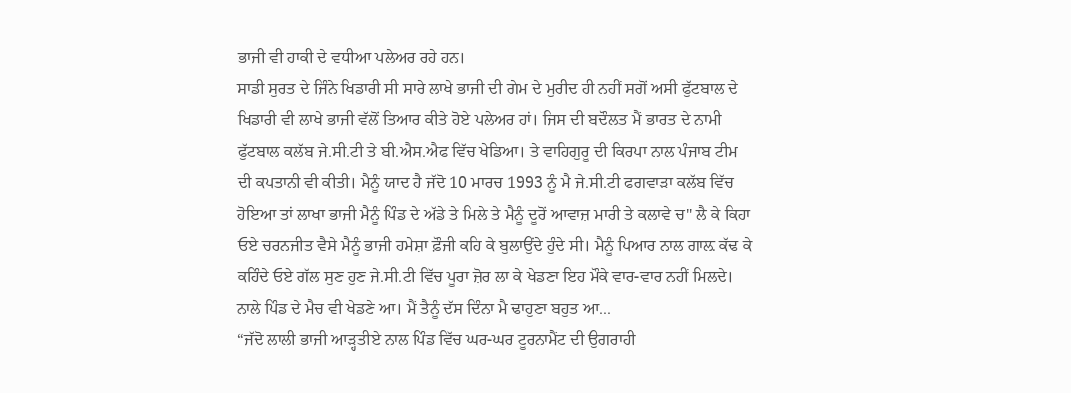ਭਾਜੀ ਵੀ ਹਾਕੀ ਦੇ ਵਧੀਆ ਪਲੇਅਰ ਰਹੇ ਹਨ।
ਸਾਡੀ ਸੁਰਤ ਦੇ ਜਿੰਨੇ ਖਿਡਾਰੀ ਸੀ ਸਾਰੇ ਲਾਖੇ ਭਾਜੀ ਦੀ ਗੇਮ ਦੇ ਮੁਰੀਦ ਹੀ ਨਹੀਂ ਸਗੋਂ ਅਸੀ ਫੁੱਟਬਾਲ ਦੇ ਖਿਡਾਰੀ ਵੀ ਲਾਖੇ ਭਾਜੀ ਵੱਲੋਂ ਤਿਆਰ ਕੀਤੇ ਹੋਏ ਪਲੇਅਰ ਹਾਂ। ਜਿਸ ਦੀ ਬਦੌਲਤ ਮੈਂ ਭਾਰਤ ਦੇ ਨਾਮੀ ਫੁੱਟਬਾਲ ਕਲੱਬ ਜੇ.ਸੀ.ਟੀ ਤੇ ਬੀ.ਐਸ.ਐਫ ਵਿੱਚ ਖੇਡਿਆ। ਤੇ ਵਾਹਿਗੁਰੂ ਦੀ ਕਿਰਪਾ ਨਾਲ ਪੰਜਾਬ ਟੀਮ ਦੀ ਕਪਤਾਨੀ ਵੀ ਕੀਤੀ। ਮੈਨੂੰ ਯਾਦ ਹੈ ਜੱਦੋ 10 ਮਾਰਚ 1993 ਨੂੰ ਮੈ ਜੇ.ਸੀ.ਟੀ ਫਗਵਾੜਾ ਕਲੱਬ ਵਿੱਚ ਹੋਇਆ ਤਾਂ ਲਾਖਾ ਭਾਜੀ ਮੈਨੂੰ ਪਿੰਡ ਦੇ ਅੱਡੇ ਤੇ ਮਿਲੇ ਤੇ ਮੈਨੂੰ ਦੂਰੋਂ ਆਵਾਜ਼ ਮਾਰੀ ਤੇ ਕਲਾਵੇ ਚ" ਲੈ ਕੇ ਕਿਹਾ ਓਏ ਚਰਨਜੀਤ ਵੈਸੇ ਮੈਨੂੰ ਭਾਜੀ ਹਮੇਸ਼ਾ ਫ਼ੌਜੀ ਕਹਿ ਕੇ ਬੁਲਾਉਂਦੇ ਹੁੰਦੇ ਸੀ। ਮੈਨੂੰ ਪਿਆਰ ਨਾਲ ਗਾਲ਼ ਕੱਢ ਕੇ ਕਹਿੰਦੇ ਓਏ ਗੱਲ ਸੁਣ ਹੁਣ ਜੇ.ਸੀ.ਟੀ ਵਿੱਚ ਪੂਰਾ ਜ਼ੋਰ ਲਾ ਕੇ ਖੇਡਣਾ ਇਹ ਮੌਕੇ ਵਾਰ-ਵਾਰ ਨਹੀਂ ਮਿਲਦੇ। ਨਾਲੇ ਪਿੰਡ ਦੇ ਮੈਚ ਵੀ ਖੇਡਣੇ ਆ। ਮੈਂ ਤੈਨੂੰ ਦੱਸ ਦਿੰਨਾ ਮੈ ਢਾਹੁਣਾ ਬਹੁਤ ਆ...
“ਜੱਦੋ ਲਾਲੀ ਭਾਜੀ ਆੜ੍ਹਤੀਏ ਨਾਲ ਪਿੰਡ ਵਿੱਚ ਘਰ-ਘਰ ਟੂਰਨਾਮੈਂਟ ਦੀ ਉਗਰਾਹੀ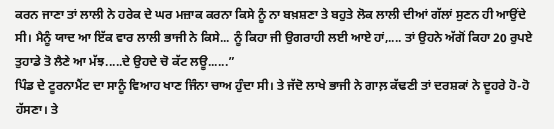ਕਰਨ ਜਾਣਾ ਤਾਂ ਲਾਲੀ ਨੇ ਹਰੇਕ ਦੇ ਘਰ ਮਜ਼ਾਕ ਕਰਨਾ ਕਿਸੇ ਨੂੰ ਨਾ ਬਖ਼ਸ਼ਣਾ ਤੇ ਬਹੁਤੇ ਲੋਕ ਲਾਲੀ ਦੀਆਂ ਗੱਲਾਂ ਸੁਣਨ ਹੀ ਆਉਂਦੇ ਸੀ। ਮੈਨੂੰ ਯਾਦ ਆ ਇੱਕ ਵਾਰ ਲਾਲੀ ਭਾਜੀ ਨੇ ਕਿਸੇ... ਨੂੰ ਕਿਹਾ ਜੀ ਉਗਰਾਹੀ ਲਈ ਆਏ ਹਾਂ,.... ਤਾਂ ਉਹਨੇ ਅੱਗੋਂ ਕਿਹਾ 20 ਰੁਪਏ ਤੁਹਾਡੇ ਤੋ ਲੈਣੇ ਆ ਮੱਝ.....ਦੇ ਉਹਦੇ ਚੋ ਕੱਟ ਲਊ......”
ਪਿੰਡ ਦੇ ਟੂਰਨਾਮੈਂਟ ਦਾ ਸਾਨੂੰ ਵਿਆਹ ਖਾਣ ਜਿੰਨਾ ਚਾਅ ਹੁੰਦਾ ਸੀ। ਤੇ ਜੱਦੋ ਲਾਖੇ ਭਾਜੀ ਨੇ ਗਾਲ਼ ਕੱਢਣੀ ਤਾਂ ਦਰਸ਼ਕਾਂ ਨੇ ਦੂਹਰੇ ਹੋ-ਹੋ ਹੱਸਣਾ। ਤੇ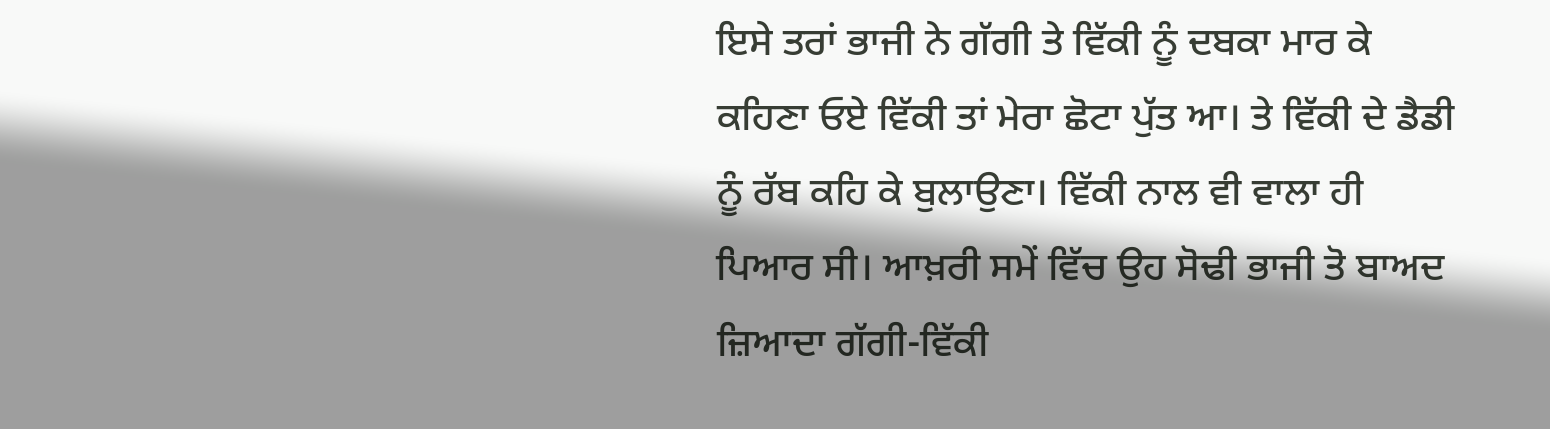ਇਸੇ ਤਰਾਂ ਭਾਜੀ ਨੇ ਗੱਗੀ ਤੇ ਵਿੱਕੀ ਨੂੰ ਦਬਕਾ ਮਾਰ ਕੇ ਕਹਿਣਾ ਓਏ ਵਿੱਕੀ ਤਾਂ ਮੇਰਾ ਛੋਟਾ ਪੁੱਤ ਆ। ਤੇ ਵਿੱਕੀ ਦੇ ਡੈਡੀ ਨੂੰ ਰੱਬ ਕਹਿ ਕੇ ਬੁਲਾਉਣਾ। ਵਿੱਕੀ ਨਾਲ ਵੀ ਵਾਲਾ ਹੀ ਪਿਆਰ ਸੀ। ਆਖ਼ਰੀ ਸਮੇਂ ਵਿੱਚ ਉਹ ਸੋਢੀ ਭਾਜੀ ਤੋ ਬਾਅਦ ਜ਼ਿਆਦਾ ਗੱਗੀ-ਵਿੱਕੀ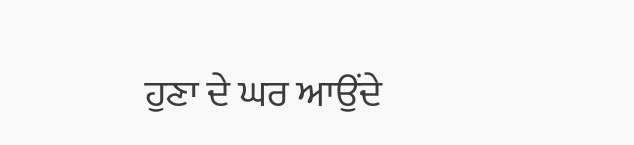ਹੁਣਾ ਦੇ ਘਰ ਆਉਂਦੇ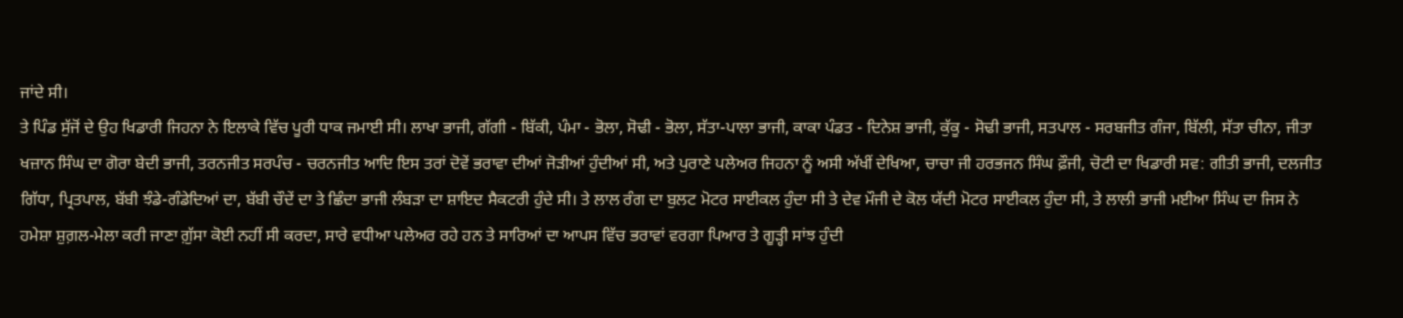ਜਾਂਦੇ ਸੀ।
ਤੇ ਪਿੰਡ ਸੁੱਜੋਂ ਦੇ ਉਹ ਖਿਡਾਰੀ ਜਿਹਨਾ ਨੇ ਇਲਾਕੇ ਵਿੱਚ ਪੂਰੀ ਧਾਕ ਜਮਾਈ ਸੀ। ਲਾਖਾ ਭਾਜੀ, ਗੱਗੀ - ਬਿੱਕੀ, ਪੰਮਾ - ਭੋਲਾ, ਸੋਢੀ - ਭੋਲਾ, ਸੱਤਾ-ਪਾਲਾ ਭਾਜੀ, ਕਾਕਾ ਪੰਡਤ - ਦਿਨੇਸ਼ ਭਾਜੀ, ਕੁੱਕੂ - ਸੋਢੀ ਭਾਜੀ, ਸਤਪਾਲ - ਸਰਬਜੀਤ ਗੰਜਾ, ਬਿੱਲੀ, ਸੱਤਾ ਚੀਨਾ, ਜੀਤਾ ਖਜ਼ਾਨ ਸਿੰਘ ਦਾ ਗੋਰਾ ਬੇਦੀ ਭਾਜੀ, ਤਰਨਜੀਤ ਸਰਪੰਚ - ਚਰਨਜੀਤ ਆਦਿ ਇਸ ਤਰਾਂ ਦੋਵੇਂ ਭਰਾਵਾ ਦੀਆਂ ਜੋੜੀਆਂ ਹੁੰਦੀਆਂ ਸੀ, ਅਤੇ ਪੁਰਾਣੇ ਪਲੇਅਰ ਜਿਹਨਾ ਨੂੰ ਅਸੀ ਅੱਖੀਂ ਦੇਖਿਆ, ਚਾਚਾ ਜੀ ਹਰਭਜਨ ਸਿੰਘ ਫ਼ੌਜੀ, ਚੋਟੀ ਦਾ ਖਿਡਾਰੀ ਸਵ: ਗੀਤੀ ਭਾਜੀ, ਦਲਜੀਤ ਗਿੱਧਾ, ਪ੍ਰਿਤਪਾਲ, ਬੱਬੀ ਝੰਡੇ-ਗੰਡੇਦਿਆਂ ਦਾ, ਬੱਬੀ ਚੌਦੇਂ ਦਾ ਤੇ ਛਿੰਦਾ ਭਾਜੀ ਲੰਬੜਾ ਦਾ ਸ਼ਾਇਦ ਸੈਕਟਰੀ ਹੁੰਦੇ ਸੀ। ਤੇ ਲਾਲ ਰੰਗ ਦਾ ਬੁਲਟ ਮੋਟਰ ਸਾਈਕਲ ਹੁੰਦਾ ਸੀ ਤੇ ਦੇਵ ਮੌਜੀ ਦੇ ਕੋਲ ਯੱਦੀ ਮੋਟਰ ਸਾਈਕਲ ਹੁੰਦਾ ਸੀ, ਤੇ ਲਾਲੀ ਭਾਜੀ ਮਈਆ ਸਿੰਘ ਦਾ ਜਿਸ ਨੇ ਹਮੇਸ਼ਾ ਸ਼ੁਗ਼ਲ-ਮੇਲਾ ਕਰੀ ਜਾਣਾ ਗ਼ੁੱਸਾ ਕੋਈ ਨਹੀਂ ਸੀ ਕਰਦਾ, ਸਾਰੇ ਵਧੀਆ ਪਲੇਅਰ ਰਹੇ ਹਨ ਤੇ ਸਾਰਿਆਂ ਦਾ ਆਪਸ ਵਿੱਚ ਭਰਾਵਾਂ ਵਰਗਾ ਪਿਆਰ ਤੇ ਗੂੜ੍ਹੀ ਸਾਂਝ ਹੁੰਦੀ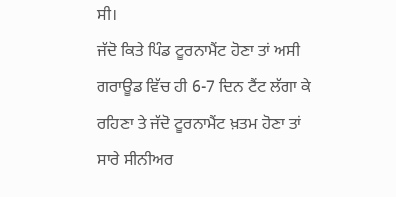ਸੀ।
ਜੱਦੋ ਕਿਤੇ ਪਿੰਡ ਟੂਰਨਾਮੈਂਟ ਹੋਣਾ ਤਾਂ ਅਸੀ ਗਰਾਊਡ ਵਿੱਚ ਹੀ 6-7 ਦਿਨ ਟੈਂਟ ਲੱਗਾ ਕੇ ਰਹਿਣਾ ਤੇ ਜੱਦੋ ਟੂਰਨਾਮੈਂਟ ਖ਼ਤਮ ਹੋਣਾ ਤਾਂ ਸਾਰੇ ਸੀਨੀਅਰ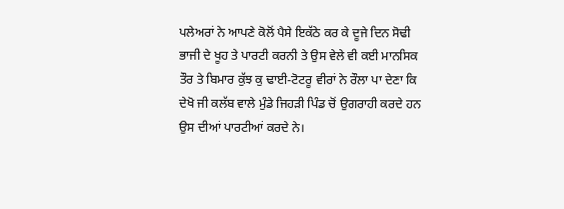ਪਲੇਅਰਾਂ ਨੇ ਆਪਣੇ ਕੋਲੋਂ ਪੈਸੇ ਇਕੱਠੇ ਕਰ ਕੇ ਦੂਜੇ ਦਿਨ ਸੋਢੀ ਭਾਜੀ ਦੇ ਖੂਹ ਤੇ ਪਾਰਟੀ ਕਰਨੀ ਤੇ ਉਸ ਵੇਲੇ ਵੀ ਕਈ ਮਾਨਸਿਕ ਤੌਰ ਤੇ ਬਿਮਾਰ ਕੁੱਝ ਕੁ ਢਾਈ-ਟੋਟਰੂ ਵੀਰਾਂ ਨੇ ਰੌਲਾ ਪਾ ਦੇਣਾ ਕਿ ਦੇਖੋ ਜੀ ਕਲੱਬ ਵਾਲੇ ਮੁੰਡੇ ਜਿਹੜੀ ਪਿੰਡ ਚੋਂ ਉਗਰਾਹੀ ਕਰਦੇ ਹਨ ਉਸ ਦੀਆਂ ਪਾਰਟੀਆਂ ਕਰਦੇ ਨੇ।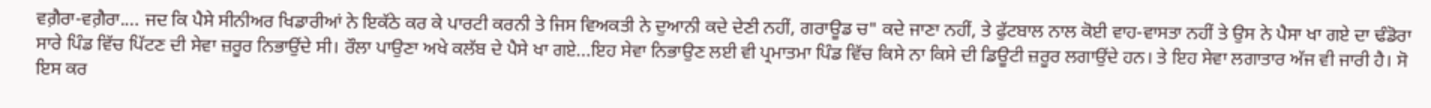ਵਗ਼ੈਰਾ-ਵਗ਼ੈਰਾ.... ਜਦ ਕਿ ਪੈਸੇ ਸੀਨੀਅਰ ਖਿਡਾਰੀਆਂ ਨੇ ਇਕੱਠੇ ਕਰ ਕੇ ਪਾਰਟੀ ਕਰਨੀ ਤੇ ਜਿਸ ਵਿਅਕਤੀ ਨੇ ਦੁਆਨੀ ਕਦੇ ਦੇਣੀ ਨਹੀਂ, ਗਰਾਊਡ ਚ" ਕਦੇ ਜਾਣਾ ਨਹੀਂ, ਤੇ ਫੁੱਟਬਾਲ ਨਾਲ ਕੋਈ ਵਾਹ-ਵਾਸਤਾ ਨਹੀਂ ਤੇ ਉਸ ਨੇ ਪੈਸਾ ਖਾ ਗਏ ਦਾ ਢੰਡੋਰਾ ਸਾਰੇ ਪਿੰਡ ਵਿੱਚ ਪਿੱਟਣ ਦੀ ਸੇਵਾ ਜ਼ਰੂਰ ਨਿਭਾਉਂਦੇ ਸੀ। ਰੌਲਾ ਪਾਉਣਾ ਅਖੇ ਕਲੱਬ ਦੇ ਪੈਸੇ ਖਾ ਗਏ...ਇਹ ਸੇਵਾ ਨਿਭਾਉਣ ਲਈ ਵੀ ਪ੍ਰਮਾਤਮਾ ਪਿੰਡ ਵਿੱਚ ਕਿਸੇ ਨਾ ਕਿਸੇ ਦੀ ਡਿਊਟੀ ਜ਼ਰੂਰ ਲਗਾਉਂਦੇ ਹਨ। ਤੇ ਇਹ ਸੇਵਾ ਲਗਾਤਾਰ ਅੱਜ ਵੀ ਜਾਰੀ ਹੈ। ਸੋ ਇਸ ਕਰ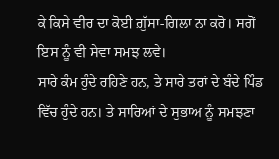ਕੇ ਕਿਸੇ ਵੀਰ ਦਾ ਕੋਈ ਗ਼ੁੱਸਾ-ਗਿਲਾ ਨਾ ਕਰੋ। ਸਗੋਂ ਇਸ ਨੂੰ ਵੀ ਸੇਵਾ ਸਮਝ ਲਵੇ।
ਸਾਰੇ ਕੰਮ ਹੁੰਦੇ ਰਹਿਣੇ ਹਨ, ਤੇ ਸਾਰੇ ਤਰਾਂ ਦੇ ਬੰਦੇ ਪਿੰਡ ਵਿੱਚ ਹੁੰਦੇ ਹਨ। ਤੇ ਸਾਰਿਆਂ ਦੇ ਸੁਭਾਅ ਨੂੰ ਸਮਝਣਾ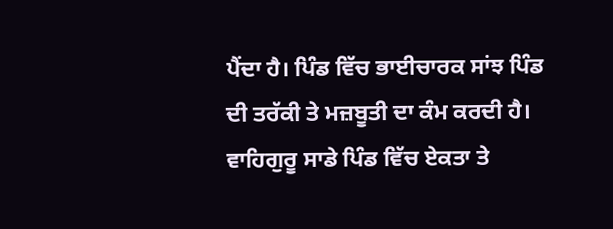ਪੈਂਦਾ ਹੈ। ਪਿੰਡ ਵਿੱਚ ਭਾਈਚਾਰਕ ਸਾਂਝ ਪਿੰਡ ਦੀ ਤਰੱਕੀ ਤੇ ਮਜ਼ਬੂਤੀ ਦਾ ਕੰਮ ਕਰਦੀ ਹੈ। ਵਾਹਿਗੁਰੂ ਸਾਡੇ ਪਿੰਡ ਵਿੱਚ ਏਕਤਾ ਤੇ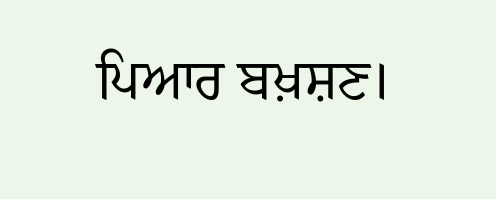ਪਿਆਰ ਬਖ਼ਸ਼ਣ।